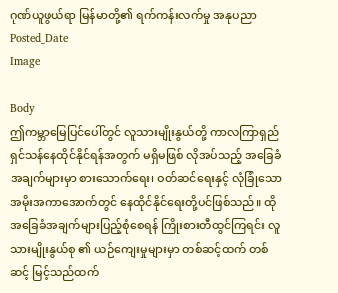ဂုဏ်ယူဖွယ်ရာ မြန်မာတို့၏ ရက်ကန်းလက်မှု အနုပညာ
Posted_Date
Image

Body
ဤကမ္ဘာမြေပြင်ပေါ်တွင် လူသားမျိုးနွယ်တို့ ကာလကြာရှည် ရှင်သန်နေထိုင်နိုင်ရန်အတွက် မရှိမဖြစ် လိုအပ်သည့် အခြေခံအချက်များမှာ စားသောက်ရေး၊ ဝတ်ဆင်ရေးနှင့် လုံခြုံသော အမိုးအကာအောက်တွင် နေထိုင်နိုင်ရေးတို့ပင်ဖြစ်သည်။ ထိုအခြေခံအချက်များပြည့်စုံစေရန် ကြိုးစားတီထွင်ကြရင်း လူသားမျိုးနွယ်စု ၏ ယဉ်ကျေးမှုများမှာ တစ်ဆင့်ထက် တစ်ဆင့် မြင့်သည်ထက်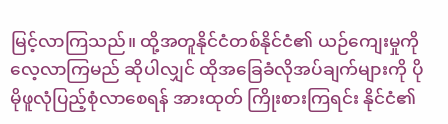မြင့်လာကြသည်။ ထို့အတူနိုင်ငံတစ်နိုင်ငံ၏ ယဉ်ကျေးမှုကို လေ့လာကြမည် ဆိုပါလျှင် ထိုအခြေခံလိုအပ်ချက်များကို ပိုမိုဖူလုံပြည့်စုံလာစေရန် အားထုတ် ကြိုးစားကြရင်း နိုင်ငံ၏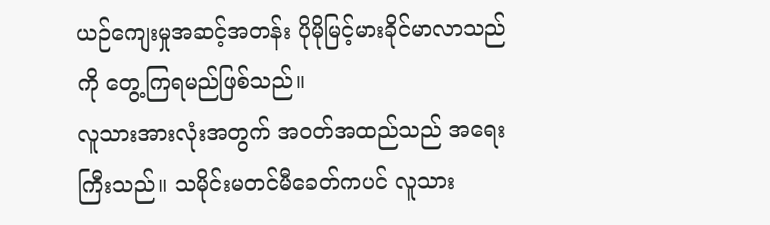ယဉ်ကျေးမှုအဆင့်အတန်း ပိုမိုမြင့်မားခိုင်မာလာသည်ကို တွေ့ကြရမည်ဖြစ်သည်။
လူသားအားလုံးအတွက် အဝတ်အထည်သည် အရေးကြီးသည်။ သမိုင်းမတင်မီခေတ်ကပင် လူသား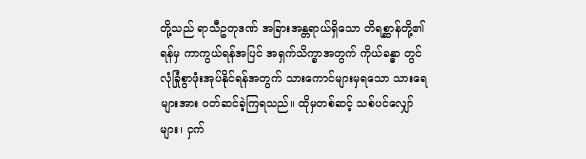တို့သည် ရာသီဥတုဒဏ် အခြားအန္တရာယ်ရှိသော တိရစ္ဆာန်တို့၏ရန်မှ ကာကွယ်ရန်အပြင် အရှက်သိက္ခာအတွက် ကိုယ်ခန္ဓာ တွင် လုံခြုံစွာဖုံးအုပ်နိုင်ရန်အတွက် သားကောင်များမှရသော သားရေများအား ဝတ်ဆင်ခဲ့ကြရသည်။ ထိုမှတစ်ဆင့် သစ်ပင်လျှော်များ၊ ငှက်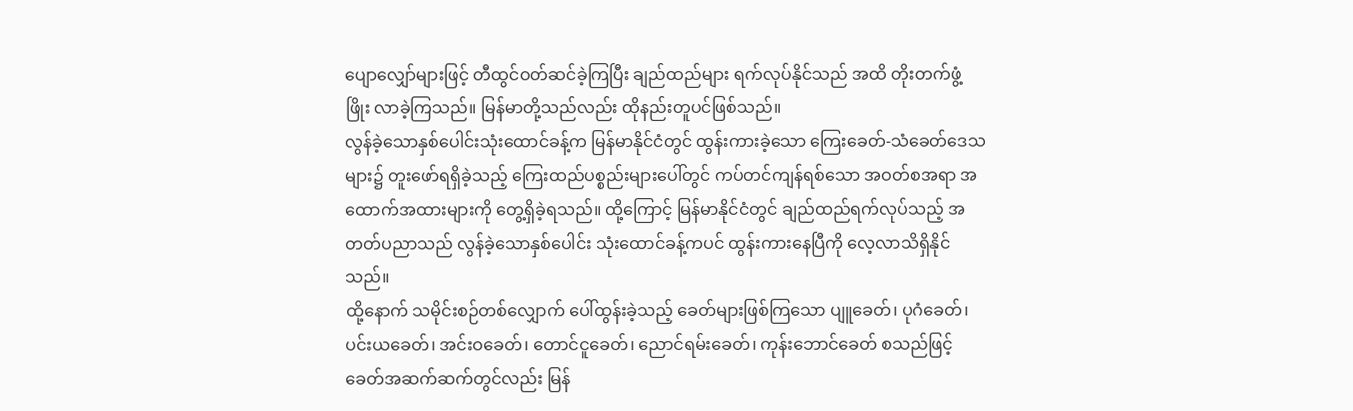ပျောလျှော်များဖြင့် တီထွင်ဝတ်ဆင်ခဲ့ကြပြီး ချည်ထည်များ ရက်လုပ်နိုင်သည် အထိ တိုးတက်ဖွံ့ဖြိုး လာခဲ့ကြသည်။ မြန်မာတို့သည်လည်း ထိုနည်းတူပင်ဖြစ်သည်။
လွန်ခဲ့သောနှစ်ပေါင်းသုံးထောင်ခန့်က မြန်မာနိုင်ငံတွင် ထွန်းကားခဲ့သော ကြေးခေတ်-သံခေတ်ဒေသများ၌ တူးဖော်ရရှိခဲ့သည့် ကြေးထည်ပစ္စည်းများပေါ်တွင် ကပ်တင်ကျန်ရစ်သော အဝတ်စအရာ အထောက်အထားများကို တွေ့ရှိခဲ့ရသည်။ ထို့ကြောင့် မြန်မာနိုင်ငံတွင် ချည်ထည်ရက်လုပ်သည့် အတတ်ပညာသည် လွန်ခဲ့သောနှစ်ပေါင်း သုံးထောင်ခန့်ကပင် ထွန်းကားနေပြီကို လေ့လာသိရှိနိုင်သည်။
ထို့နောက် သမိုင်းစဉ်တစ်လျှောက် ပေါ်ထွန်းခဲ့သည့် ခေတ်များဖြစ်ကြသော ပျူခေတ်၊ ပုဂံခေတ်၊ ပင်းယခေတ်၊ အင်းဝခေတ်၊ တောင်ငူခေတ်၊ ညောင်ရမ်းခေတ်၊ ကုန်းဘောင်ခေတ် စသည်ဖြင့် ခေတ်အဆက်ဆက်တွင်လည်း မြန်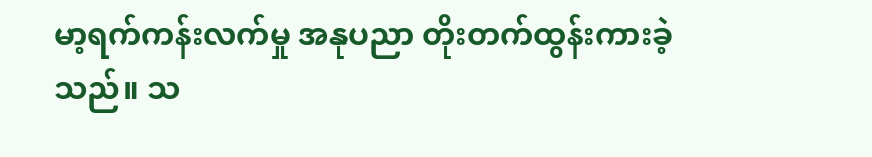မာ့ရက်ကန်းလက်မှု အနုပညာ တိုးတက်ထွန်းကားခဲ့သည်။ သ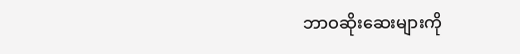ဘာဝဆိုးဆေးများကို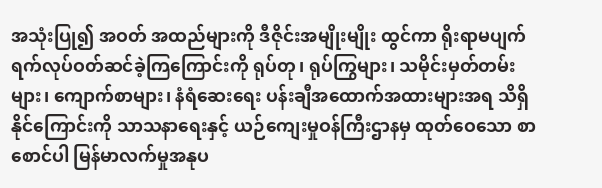အသုံးပြု၍ အဝတ် အထည်များကို ဒီဇိုင်းအမျိုးမျိုး ထွင်ကာ ရိုးရာမပျက် ရက်လုပ်ဝတ်ဆင်ခဲ့ကြကြောင်းကို ရုပ်တု၊ ရုပ်ကြွများ၊ သမိုင်းမှတ်တမ်းများ၊ ကျောက်စာများ၊ နံရံဆေးရေး ပန်းချီအထောက်အထားများအရ သိရှိနိုင်ကြောင်းကို သာသနာရေးနှင့် ယဉ်ကျေးမှုဝန်ကြီးဌာနမှ ထုတ်ဝေသော စာစောင်ပါ မြန်မာလက်မှုအနုပ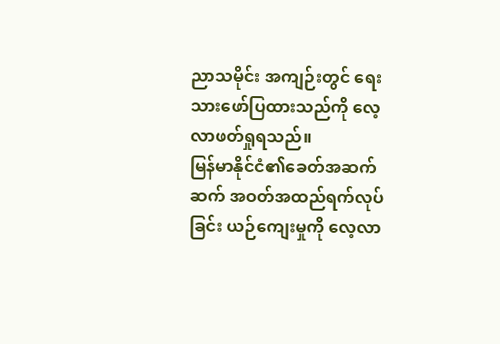ညာသမိုင်း အကျဉ်းတွင် ရေးသားဖော်ပြထားသည်ကို လေ့လာဖတ်ရှုရသည်။
မြန်မာနိုင်ငံ၏ခေတ်အဆက်ဆက် အဝတ်အထည်ရက်လုပ်ခြင်း ယဉ်ကျေးမှုကို လေ့လာ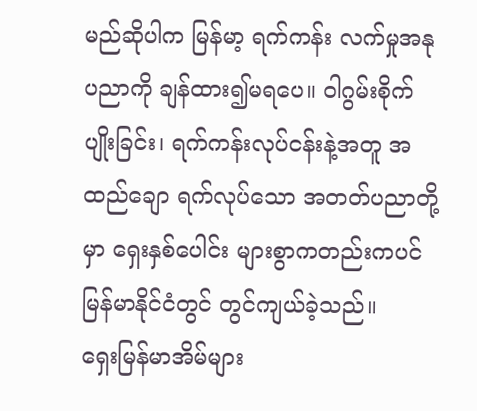မည်ဆိုပါက မြန်မာ့ ရက်ကန်း လက်မှုအနုပညာကို ချန်ထား၍မရပေ။ ဝါဂွမ်းစိုက်ပျိုးခြင်း၊ ရက်ကန်းလုပ်ငန်းနဲ့အတူ အထည်ချော ရက်လုပ်သော အတတ်ပညာတို့မှာ ရှေးနှစ်ပေါင်း များစွာကတည်းကပင် မြန်မာနိုင်ငံတွင် တွင်ကျယ်ခဲ့သည်။
ရှေးမြန်မာအိမ်များ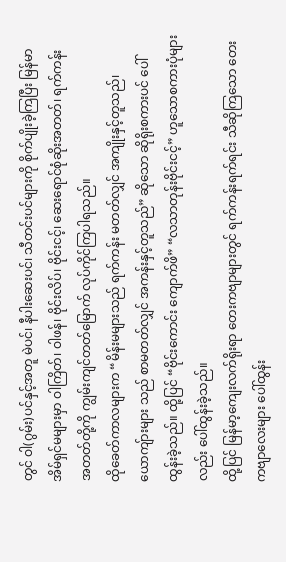တွင် ဝါ(ဂွမ်း)ပင်နှင့်အတူ မဲပင်၊ နီပါးဆေးပင်၊ သီတင်းပင်များကို စိုက်ပျိုးခဲ့ကြပြီး မြန်မာအိမ်ရှင်မများမှာ ဝါကြိတ်၊ ဝါဖန်၊ ဗိုင်းလိပ်၊ ဗိုင်းငင့်၊ ဆေးရောင်စုံဆိုးအတတ်၊ ရက်ကန်း အတတ်တို့ကို ကျွမ်းကျင်တတ်မြောက် လုပ်ကိုင်ကြပါရသည်။
ထိုခေတ်ကာလများက “မိန်းမများသည် ရက်ကန်း မတတ်လျှင် အကျိုးနှင့်တူသည်၊ ယောကျ်ားများ သည် စာမတတ်လျှင် အကန်းနှင့်တူသည်” ဆိုသော ဆိုရိုးစကားပင် ပေါ်ထွန်းခဲ့သည်။ ထို့ပြင် “ဗိုင်းကောင်း ကျောက်ဖိ” “လသာတုန်းဗိုင်းငင့်” ဟူသောစကားပုံများလည်း ပေါ်ထွန်းခဲ့သည်။
ထို့ပြင် မြန်မာ့ကျေးလက်ရိုးရာ တေးကဗျာများတွင် ရက်ကန်းရက်ရင်း သီဆိုကြသော တေးကဗျာလေးများ ပေါ်ထွန်း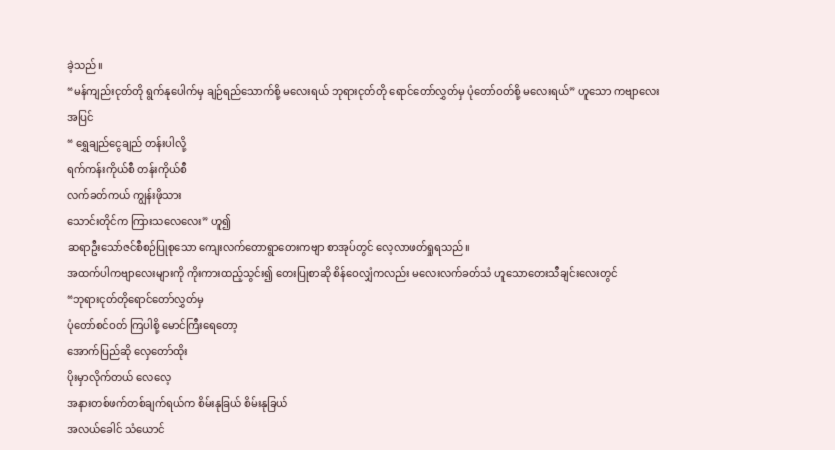ခဲ့သည်။
“မန်ကျည်းငုတ်တို ရွက်နုပေါက်မှ ချဉ်ရည်သောက်စို့ မလေးရယ် ဘုရားငုတ်တို ရောင်တော်လွှတ်မှ ပုံတော်ဝတ်စို့ မလေးရယ်” ဟူသော ကဗျာလေးအပြင်
“ ရွှေချည်ငွေချည် တန်းပါလို့
ရက်ကန်းကိုယ်စီ တန်းကိုယ်စီ
လက်ခတ်ကယ် ကျွန်းဖိုသား
သောင်းတိုင်က ကြားသလေလေး” ဟူ၍
ဆရာဦးသော်ဇင်စီစဉ်ပြုစုသော ကျေးလက်တောရွာတေးကဗျာ စာအုပ်တွင် လေ့လာဖတ်ရှုရသည်။
အထက်ပါကဗျာလေးများကို ကိုးကားထည့်သွင်း၍ တေးပြုစာဆို စိန်ဝေလျှံကလည်း မလေးလက်ခတ်သံ ဟူသောတေးသီချင်းလေးတွင်
“ဘုရားငုတ်တိုရောင်တော်လွှတ်မှ
ပုံတော်စင်ဝတ် ကြပါစို့ မောင်ကြီးရေတော့
အောက်ပြည်ဆို လှေတော်ထိုး
ပိုးမှာလိုက်တယ် လေလေ့
အနားတစ်ဖက်တစ်ချက်ရယ်က စိမ်းနုခြယ် စိမ်းနုခြယ်
အလယ်ခေါင် သံယောင်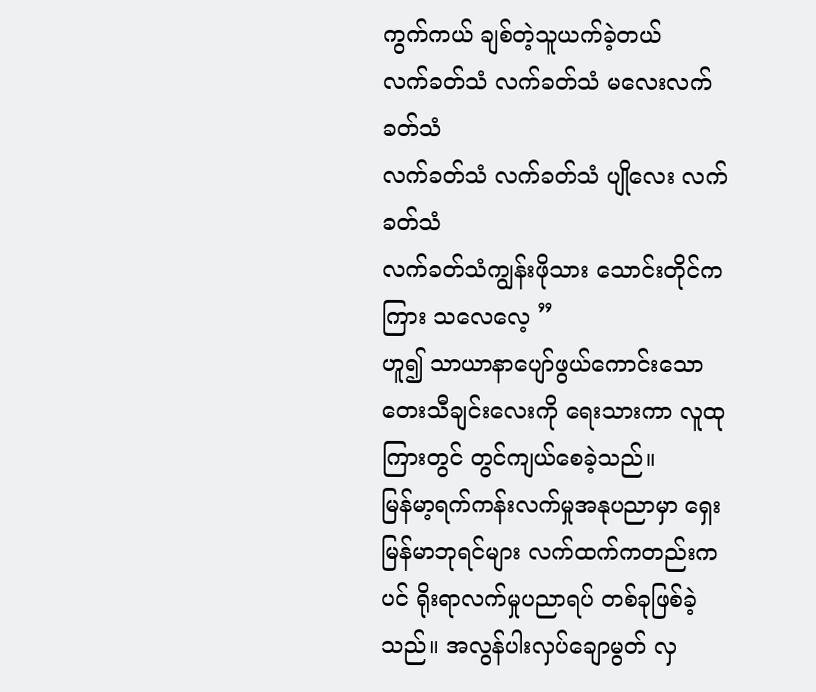ကွက်ကယ် ချစ်တဲ့သူယက်ခဲ့တယ်
လက်ခတ်သံ လက်ခတ်သံ မလေးလက်ခတ်သံ
လက်ခတ်သံ လက်ခတ်သံ ပျိုလေး လက်ခတ်သံ
လက်ခတ်သံကျွန်းဖိုသား သောင်းတိုင်ကကြား သလေလေ့ ”
ဟူ၍ သာယာနာပျော်ဖွယ်ကောင်းသော တေးသီချင်းလေးကို ရေးသားကာ လူထုကြားတွင် တွင်ကျယ်စေခဲ့သည်။
မြန်မာ့ရက်ကန်းလက်မှုအနုပညာမှာ ရှေးမြန်မာဘုရင်များ လက်ထက်ကတည်းကပင် ရိုးရာလက်မှုပညာရပ် တစ်ခုဖြစ်ခဲ့သည်။ အလွန်ပါးလှပ်ချောမွတ် လှ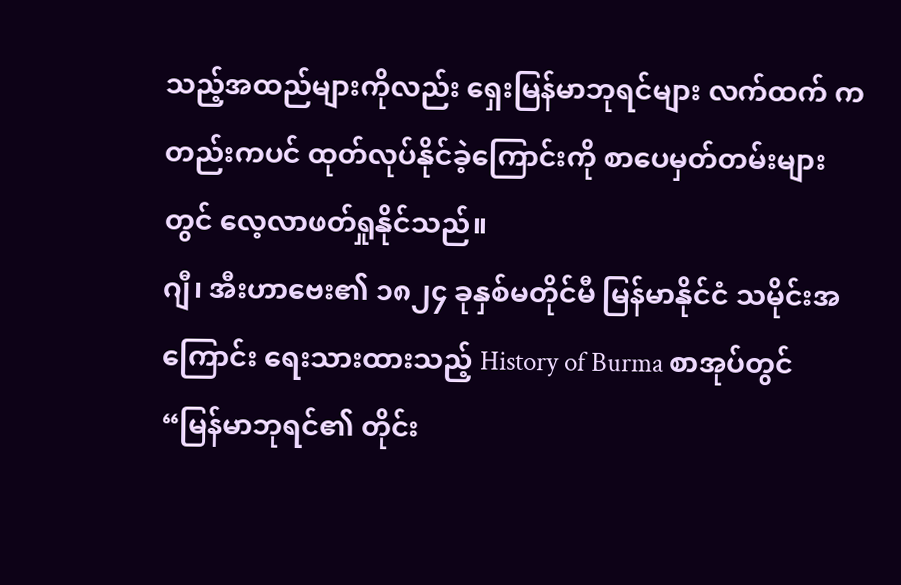သည့်အထည်များကိုလည်း ရှေးမြန်မာဘုရင်များ လက်ထက် ကတည်းကပင် ထုတ်လုပ်နိုင်ခဲ့ကြောင်းကို စာပေမှတ်တမ်းများတွင် လေ့လာဖတ်ရှုနိုင်သည်။
ဂျီ၊ အီးဟာဗေး၏ ၁၈၂၄ ခုနှစ်မတိုင်မီ မြန်မာနိုင်ငံ သမိုင်းအကြောင်း ရေးသားထားသည့် History of Burma စာအုပ်တွင် “မြန်မာဘုရင်၏ တိုင်း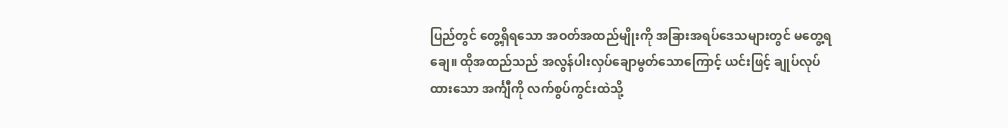ပြည်တွင် တွေ့ရှိရသော အဝတ်အထည်မျိုးကို အခြားအရပ်ဒေသများတွင် မတွေ့ရချေ။ ထိုအထည်သည် အလွန်ပါးလှပ်ချောမွတ်သောကြောင့် ယင်းဖြင့် ချုပ်လုပ်ထားသော အင်္ကျီကို လက်စွပ်ကွင်းထဲသို့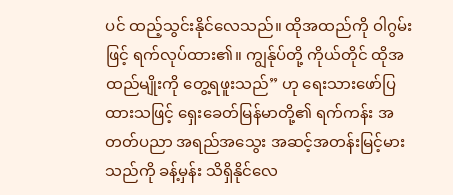ပင် ထည့်သွင်းနိုင်လေသည်။ ထိုအထည်ကို ဝါဂွမ်းဖြင့် ရက်လုပ်ထား၏။ ကျွန်ုပ်တို့ ကိုယ်တိုင် ထိုအထည်မျိုးကို တွေ့ရဖူးသည်” ဟု ရေးသားဖော်ပြထားသဖြင့် ရှေးခေတ်မြန်မာတို့၏ ရက်ကန်း အတတ်ပညာ အရည်အသွေး အဆင့်အတန်းမြင့်မားသည်ကို ခန့်မှန်း သိရှိနိုင်လေ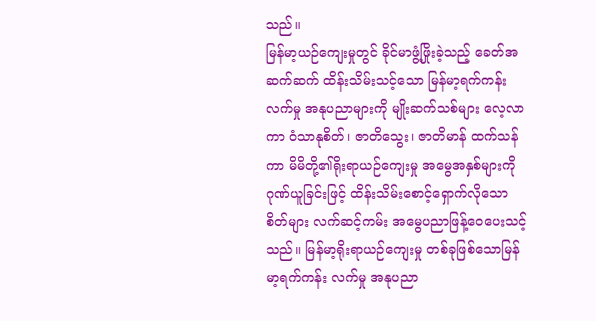သည်။
မြန်မာ့ယဉ်ကျေးမှုတွင် ခိုင်မာဖွံ့ဖြိုးခဲ့သည့် ခေတ်အဆက်ဆက် ထိန်းသိမ်းသင့်သော မြန်မာ့ရက်ကန်း လက်မှု အနုပညာများကို မျိုးဆက်သစ်များ လေ့လာကာ ဝံသာနုစိတ်၊ ဇာတိသွေး၊ ဇာတိမာန် ထက်သန် ကာ မိမိတို့၏ရိုးရာယဉ်ကျေးမှု အမွေအနှစ်များကို ဂုဏ်ယူခြင်းဖြင့် ထိန်းသိမ်းစောင့်ရှောက်လိုသော စိတ်များ လက်ဆင့်ကမ်း အမွေပညာဖြန့်ဝေပေးသင့်သည်။ မြန်မာ့ရိုးရာယဉ်ကျေးမှု တစ်ခုဖြစ်သောမြန်မာ့ရက်ကန်း လက်မှု အနုပညာ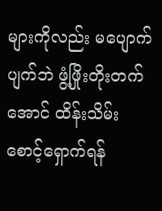များကိုလည်း မပျောက်ပျက်ဘဲ ဖွံ့ဖြိုးတိုးတက်အောင် ထိန်းသိမ်းစောင့်ရှောက်ရန်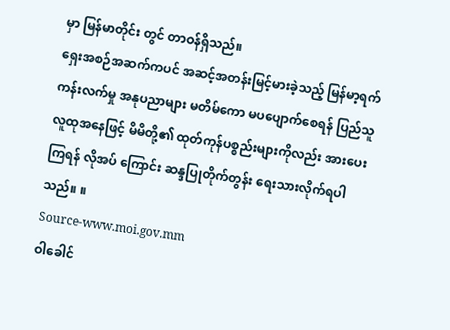မှာ မြန်မာတိုင်း တွင် တာဝန်ရှိသည်။
ရှေးအစဉ်အဆက်ကပင် အဆင့်အတန်းမြင့်မားခဲ့သည့် မြန်မာ့ရက်ကန်းလက်မှု အနုပညာများ မတိမ်ကော မပပျောက်စေရန် ပြည်သူလူထုအနေဖြင့် မိမိတို့၏ ထုတ်ကုန်ပစ္စည်းများကိုလည်း အားပေးကြရန် လိုအပ် ကြောင်း ဆန္ဒပြုတိုက်တွန်း ရေးသားလိုက်ရပါသည်။ ။
Source-www.moi.gov.mm
ဝါခေါင်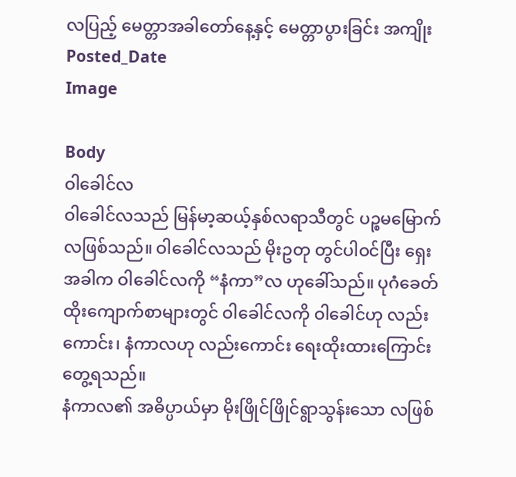လပြည့် မေတ္တာအခါတော်နေ့နှင့် မေတ္တာပွားခြင်း အကျိုး
Posted_Date
Image

Body
ဝါခေါင်လ
ဝါခေါင်လသည် မြန်မာ့ဆယ့်နှစ်လရာသီတွင် ပဉ္စမမြောက်လဖြစ်သည်။ ဝါခေါင်လသည် မိုးဥတု တွင်ပါဝင်ပြီး ရှေးအခါက ဝါခေါင်လကို “နံကာ”လ ဟုခေါ်သည်။ ပုဂံခေတ်ထိုးကျောက်စာများတွင် ဝါခေါင်လကို ဝါခေါင်ဟု လည်းကောင်း၊ နံကာလဟု လည်းကောင်း ရေးထိုးထားကြောင်း တွေ့ရသည်။
နံကာလ၏ အဓိပ္ပာယ်မှာ မိုးဖြိုင်ဖြိုင်ရွာသွန်းသော လဖြစ်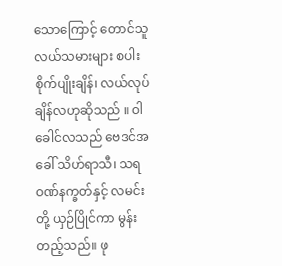သောကြောင့် တောင်သူလယ်သမားများ စပါးစိုက်ပျိုးချိန်၊ လယ်လုပ်ချိန်လဟုဆိုသည် ။ ဝါခေါင်လသည် ဗေဒင်အခေါ် သိဟ်ရာသီ၊ သရဝဏ်နက္ခတ်နှင့် လမင်းတို့ ယှဉ်ပြိုင်ကာ မွန်းတည့်သည်။ ဖု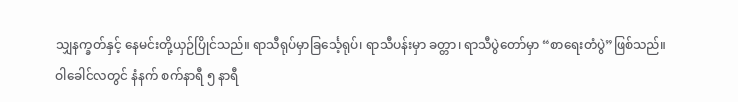သျှနက္ခတ်နှင့် နေမင်းတို့ယှဉ်ပြိုင်သည်။ ရာသီရုပ်မှာခြင်္သေ့ရုပ်၊ ရာသီပန်းမှာ ခတ္တာ၊ ရာသီပွဲတော်မှာ “စာရေးတံပွဲ”ဖြစ်သည်။
ဝါခေါင်လတွင် နံနက် စက်နာရီ ၅ နာရီ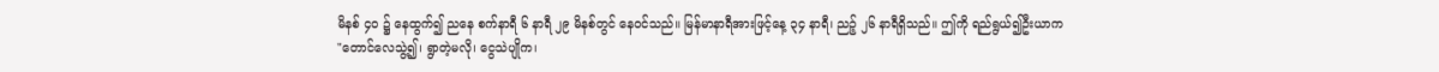မိနစ် ၄ဝ ၌ နေထွက်၍ ညနေ စက်နာရီ ၆ နာရီ ၂၉ မိနစ်တွင် နေဝင်သည်။ မြန်မာနာရီအားဖြင့်နေ့ ၃၄ နာရီ၊ ညဉ့် ၂၆ နာရီရှိသည်။ ဤကို ရည်ရွယ်၍ဦးယာက
"တောင်လေသွဲ့၍၊ ရွာတဲ့မလို၊ ငွေသဲပျိုက၊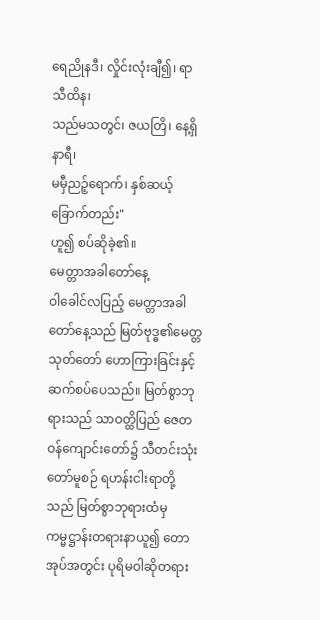ရေညိုနဒီ၊ လှိုင်းလုံးချီ၍၊ ရာသီထိန၊
သည်မသတွင်၊ ဇယတြိ၊ နေ့ရှိနာရီ၊
မမှီညဉ့်ရောက်၊ နှစ်ဆယ့်ခြောက်တည်း"
ဟူ၍ စပ်ဆိုခဲ့၏။
မေတ္တာအခါတော်နေ့
ဝါခေါင်လပြည့် မေတ္တာအခါတော်နေ့သည် မြတ်ဗုဒ္ဓ၏မေတ္တသုတ်တော် ဟောကြားခြင်းနှင့် ဆက်စပ်ပေသည်။ မြတ်စွာဘုရားသည် သာဝတ္ထိပြည် ဇေတဝန်ကျောင်းတော်၌ သီတင်းသုံးတော်မူစဉ် ရဟန်းငါးရာတို့သည် မြတ်စွာဘုရားထံမှ ကမ္မဋ္ဌာန်းတရားနာယူ၍ တောအုပ်အတွင်း ပုရိမဝါဆိုတရား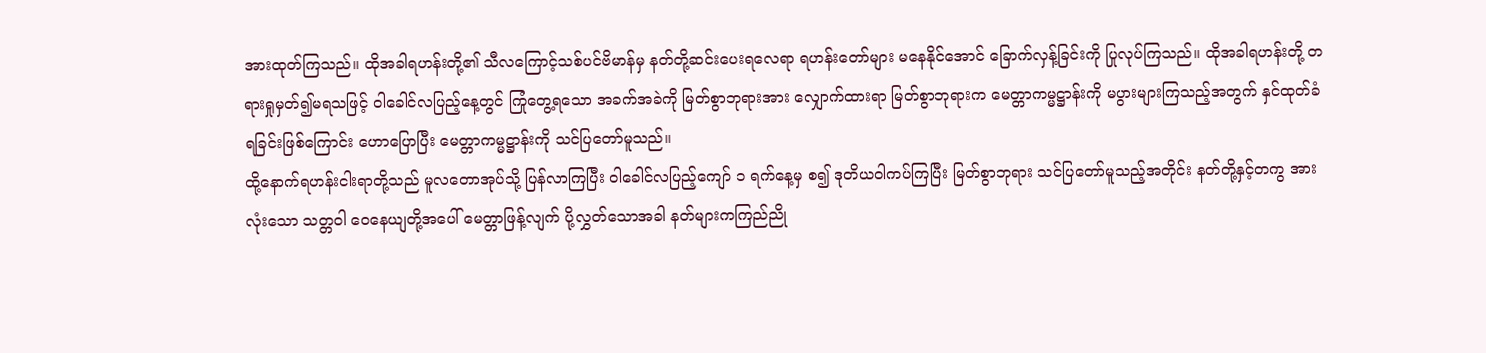အားထုတ်ကြသည်။ ထိုအခါရဟန်းတို့၏ သီလကြောင့်သစ်ပင်ဗိမာန်မှ နတ်တို့ဆင်းပေးရလေရာ ရဟန်းတော်များ မနေနိုင်အောင် ခြောက်လှန့်ခြင်းကို ပြုလုပ်ကြသည်။ ထိုအခါရဟန်းတို့ တရားရှုမှတ်၍မရသဖြင့် ဝါခေါင်လပြည့်နေ့တွင် ကြုံတွေ့ရသော အခက်အခဲကို မြတ်စွာဘုရားအား လျှောက်ထားရာ မြတ်စွာဘုရားက မေတ္တာကမ္မဋ္ဌာန်းကို မပွားများကြသည့်အတွက် နှင်ထုတ်ခံရခြင်းဖြစ်ကြောင်း ဟောပြောပြီး မေတ္တာကမ္မဋ္ဌာန်းကို သင်ပြတော်မူသည်။
ထို့နောက်ရဟန်းငါးရာတို့သည် မူလတောအုပ်သို့ ပြန်လာကြပြီး ဝါခေါင်လပြည့်ကျော် ၁ ရက်နေ့မှ စ၍ ဒုတိယဝါကပ်ကြပြီး မြတ်စွာဘုရား သင်ပြတော်မူသည့်အတိုင်း နတ်တို့နှင့်တကွ အားလုံးသော သတ္တဝါ ဝေနေယျတို့အပေါ် မေတ္တာဖြန့်လျက် ပို့လွှတ်သောအခါ နတ်များကကြည်ညို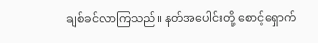ချစ်ခင်လာကြသည်။ နတ်အပေါင်းတို့ စောင့်ရှောက်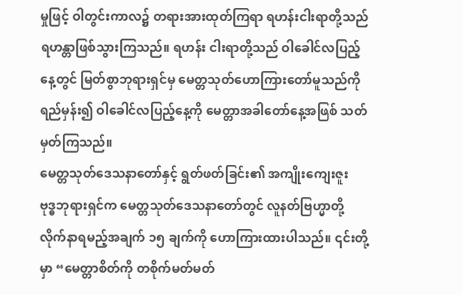မှုဖြင့် ဝါတွင်းကာလ၌ တရားအားထုတ်ကြရာ ရဟန်းငါးရာတို့သည် ရဟန္တာဖြစ်သွားကြသည်။ ရဟန်း ငါးရာတို့သည် ဝါခေါင်လပြည့်နေ့တွင် မြတ်စွာဘုရားရှင်မှ မေတ္တသုတ်ဟောကြားတော်မူသည်ကို ရည်မှန်း၍ ဝါခေါင်လပြည့်နေ့ကို မေတ္တာအခါတော်နေ့အဖြစ် သတ်မှတ်ကြသည်။
မေတ္တသုတ်ဒေသနာတော်နှင့် ရွတ်ဖတ်ခြင်း၏ အကျိုးကျေးဇူး
ဗုဒ္ဓဘုရားရှင်က မေတ္တသုတ်ဒေသနာတော်တွင် လူနတ်ဗြဟ္မာတို့ လိုက်နာရမည့်အချက် ၁၅ ချက်ကို ဟောကြားထားပါသည်။ ၎င်းတို့မှာ “မေတ္တာစိတ်ကို တစိုက်မတ်မတ်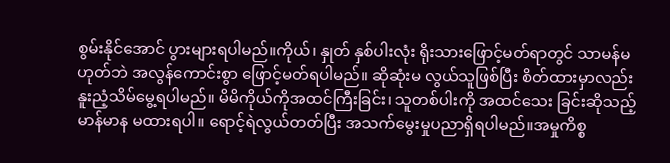စွမ်းနိုင်အောင် ပွားများရပါမည်။ကိုယ်၊ နှုတ် နှစ်ပါးလုံး ရိုးသားဖြောင့်မတ်ရာတွင် သာမန်မဟုတ်ဘဲ အလွန်ကောင်းစွာ ဖြောင့်မတ်ရပါမည်။ ဆိုဆုံးမ လွယ်သူဖြစ်ပြီး စိတ်ထားမှာလည်း နူးညံ့သိမ်မွေ့ရပါမည်။ မိမိကိုယ်ကိုအထင်ကြီးခြင်း၊ သူတစ်ပါးကို အထင်သေး ခြင်းဆိုသည့် မာန်မာန မထားရပါ။ ရောင့်ရဲလွယ်တတ်ပြီး အသက်မွေးမှုပညာရှိရပါမည်။အမှုကိစ္စ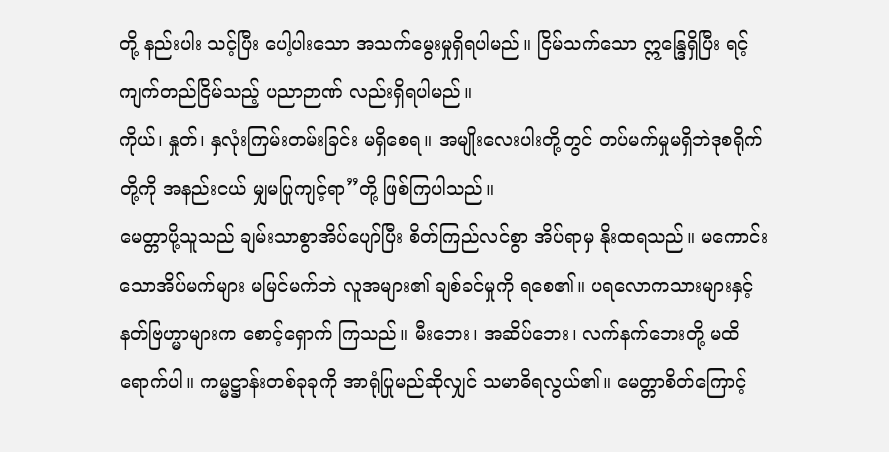တို့ နည်းပါး သင့်ပြီး ပေါ့ပါးသော အသက်မွေးမှုရှိရပါမည်။ ငြိမ်သက်သော ဣန္ဒြေရှိပြီး ရင့်ကျက်တည်ငြိမ်သည့် ပညာဉာဏ် လည်းရှိရပါမည်။
ကိုယ်၊ နှုတ်၊ နှလုံးကြမ်းတမ်းခြင်း မရှိစေရ။ အမျိုးလေးပါးတို့တွင် တပ်မက်မှုမရှိဘဲဒုစရိုက်တို့ကို အနည်းငယ် မျှမပြုကျင့်ရာ”တို့ ဖြစ်ကြပါသည်။
မေတ္တာပို့သူသည် ချမ်းသာစွာအိပ်ပျော်ပြီး စိတ်ကြည်လင်စွာ အိပ်ရာမှ နိုးထရသည်။ မကောင်းသောအိပ်မက်များ မမြင်မက်ဘဲ လူအများ၏ ချစ်ခင်မှုကို ရစေ၏။ ပရလောကသားများနှင့် နတ်ဗြဟ္မာများက စောင့်ရှောက် ကြသည်။ မီးဘေး၊ အဆိပ်ဘေး၊ လက်နက်ဘေးတို့ မထိရောက်ပါ။ ကမ္မဋ္ဌာန်းတစ်ခုခုကို အာရုံပြုမည်ဆိုလျှင် သမာဓိရလွယ်၏။ မေတ္တာစိတ်ကြောင့်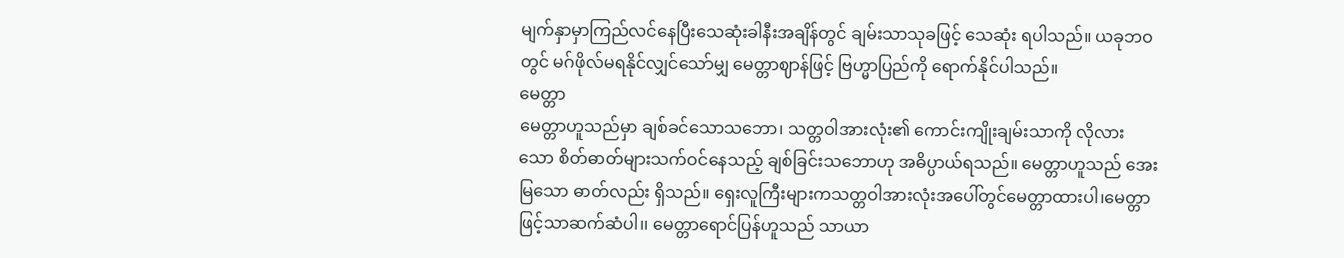မျက်နှာမှာကြည်လင်နေပြီးသေဆုံးခါနီးအချိန်တွင် ချမ်းသာသုခဖြင့် သေဆုံး ရပါသည်။ ယခုဘဝတွင် မဂ်ဖိုလ်မရနိုင်လျှင်သော်မျှ မေတ္တာဈာန်ဖြင့် ဗြဟ္မာပြည်ကို ရောက်နိုင်ပါသည်။
မေတ္တာ
မေတ္တာဟူသည်မှာ ချစ်ခင်သောသဘော၊ သတ္တဝါအားလုံး၏ ကောင်းကျိုးချမ်းသာကို လိုလားသော စိတ်ဓာတ်များသက်ဝင်နေသည့် ချစ်ခြင်းသဘောဟု အဓိပ္ပာယ်ရသည်။ မေတ္တာဟူသည် အေးမြသော ဓာတ်လည်း ရှိသည်။ ရှေးလူကြီးများကသတ္တဝါအားလုံးအပေါ်တွင်မေတ္တာထားပါ၊မေတ္တာဖြင့်သာဆက်ဆံပါ၊၊ မေတ္တာရောင်ပြန်ဟူသည် သာယာ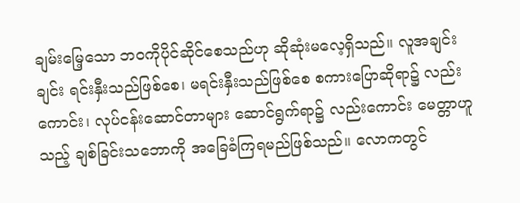ချမ်းမြေ့သော ဘဝကိုပိုင်ဆိုင်စေသည်ဟု ဆိုဆုံးမလေ့ရှိသည်။ လူအချင်းချင်း ရင်းနှီးသည်ဖြစ်စေ၊ မရင်းနှီးသည်ဖြစ်စေ စကားပြောဆိုရာ၌ လည်းကောင်း၊ လုပ်ငန်းဆောင်တာများ ဆောင်ရွက်ရာ၌ လည်းကောင်း မေတ္တာဟူသည့် ချစ်ခြင်းသဘောကို အခြေခံကြရမည်ဖြစ်သည်။ လောကတွင်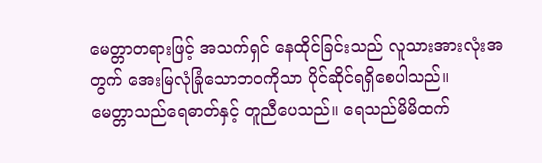မေတ္တာတရားဖြင့် အသက်ရှင် နေထိုင်ခြင်းသည် လူသားအားလုံးအတွက် အေးမြလုံခြုံသောဘဝကိုသာ ပိုင်ဆိုင်ရရှိစေပါသည်။
မေတ္တာသည်ရေဓာတ်နှင့် တူညီပေသည်။ ရေသည်မိမိထက်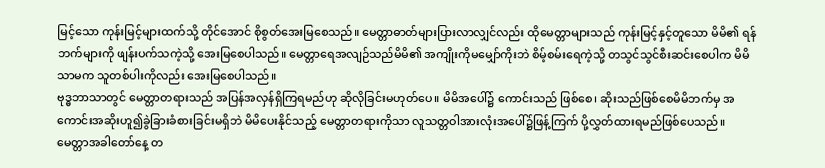မြင့်သော ကုန်းမြင့်များထက်သို့ တိုင်အောင် စိုစွတ်အေးမြစေသည်။ မေတ္တာဓာတ်များပြားလာလျှင်လည်း ထိုမေတ္တာများသည် ကုန်းမြင့်နှင့်တူသော မိမိ၏ ရန်ဘက်များကို ဖျန်းပက်သကဲ့သို့ အေးမြစေပါသည်။ မေတ္တာရေအလျဉ်သည်မိမိ၏ အကျိုးကိုမမျှော်ကိုးဘဲ စိမ့်စမ်းရေကဲ့သို့ တသွင်သွင်စီးဆင်းစေပါက မိမိသာမက သူတစ်ပါးကိုလည်း အေးမြစေပါသည်။
ဗုဒ္ဓဘာသာတွင် မေတ္တာတရားသည် အပြန်အလှန်ရှိကြရမည်ဟု ဆိုလိုခြင်းမဟုတ်ပေ။ မိမိအပေါ်၌ ကောင်းသည် ဖြစ်စေ၊ ဆိုးသည်ဖြစ်စေမိမိဘက်မှ အကောင်းအဆိုးဟူ၍ခွဲခြားခံစားခြင်းမရှိဘဲ မိမိပေးနိုင်သည့် မေတ္တာတရားကိုသာ လူသတ္တဝါအားလုံးအပေါ်၌ဖြန့်ကြက် ပို့လွှတ်ထားရမည်ဖြစ်ပေသည်။
မေတ္တာအခါတော်နေ့ တ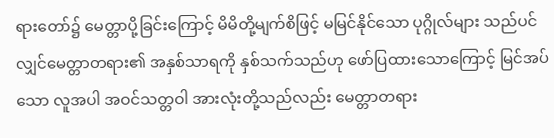ရားတော်၌ မေတ္တာပို့ခြင်းကြောင့် မိမိတို့မျက်စိဖြင့် မမြင်နိုင်သော ပုဂ္ဂိုလ်များ သည်ပင်လျှင်မေတ္တာတရား၏ အနှစ်သာရကို နှစ်သက်သည်ဟု ဖော်ပြထားသောကြောင့် မြင်အပ်သော လူအပါ အဝင်သတ္တဝါ အားလုံးတို့သည်လည်း မေတ္တာတရား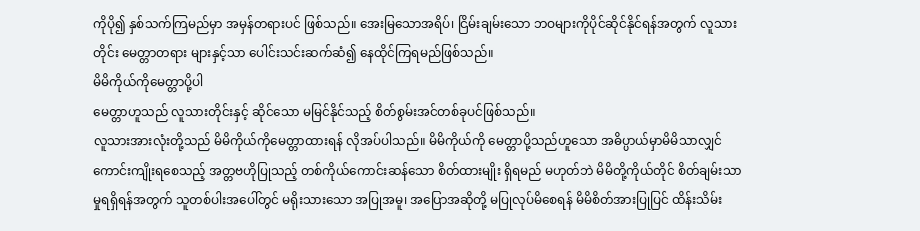ကိုပို၍ နှစ်သက်ကြမည်မှာ အမှန်တရားပင် ဖြစ်သည်။ အေးမြသောအရိပ်၊ ငြိမ်းချမ်းသော ဘဝများကိုပိုင်ဆိုင်နိုင်ရန်အတွက် လူသားတိုင်း မေတ္တာတရား များနှင့်သာ ပေါင်းသင်းဆက်ဆံ၍ နေထိုင်ကြရမည်ဖြစ်သည်။
မိမိကိုယ်ကိုမေတ္တာပို့ပါ
မေတ္တာဟူသည် လူသားတိုင်းနှင့် ဆိုင်သော မမြင်နိုင်သည့် စိတ်စွမ်းအင်တစ်ခုပင်ဖြစ်သည်။
လူသားအားလုံးတို့သည် မိမိကိုယ်ကိုမေတ္တာထားရန် လိုအပ်ပါသည်။ မိမိကိုယ်ကို မေတ္တာပို့သည်ဟူသော အဓိပ္ပာယ်မှာမိမိသာလျှင် ကောင်းကျိုးရစေသည့် အတ္တဗဟိုပြုသည့် တစ်ကိုယ်ကောင်းဆန်သော စိတ်ထားမျိုး ရှိရမည် မဟုတ်ဘဲ မိမိတို့ကိုယ်တိုင် စိတ်ချမ်းသာမှုရရှိရန်အတွက် သူတစ်ပါးအပေါ်တွင် မရိုးသားသော အပြုအမူ၊ အပြောအဆိုတို့ မပြုလုပ်မိစေရန် မိမိစိတ်အားပြုပြင် ထိန်းသိမ်း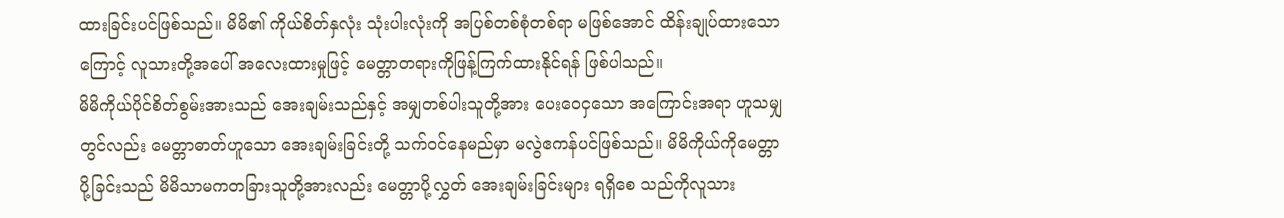ထားခြင်းပင်ဖြစ်သည်။ မိမိ၏ ကိုယ်စိတ်နှလုံး သုံးပါးလုံးကို အပြစ်တစ်စုံတစ်ရာ မဖြစ်အောင် ထိန်းချုပ်ထားသောကြောင့် လူသားတို့အပေါ် အလေးထားမှုဖြင့် မေတ္တာတရားကိုဖြန့်ကြက်ထားနိုင်ရန် ဖြစ်ပါသည်။
မိမိကိုယ်ပိုင်စိတ်စွမ်းအားသည် အေးချမ်းသည်နှင့် အမျှတစ်ပါးသူတို့အား ပေးဝေငှသော အကြောင်းအရာ ဟူသမျှတွင်လည်း မေတ္တာဓာတ်ဟူသော အေးချမ်းခြင်းတို့ သက်ဝင်နေမည်မှာ မလွဲဧကန်ပင်ဖြစ်သည်။ မိမိကိုယ်ကိုမေတ္တာပို့ခြင်းသည် မိမိသာမကတခြားသူတို့အားလည်း မေတ္တာပို့လွှတ် အေးချမ်းခြင်းများ ရရှိစေ သည်ကိုလူသား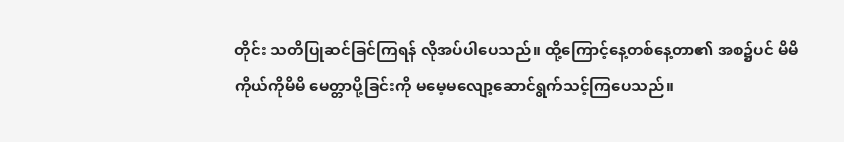တိုင်း သတိပြုဆင်ခြင်ကြရန် လိုအပ်ပါပေသည်။ ထို့ကြောင့်နေ့တစ်နေ့တာ၏ အစ၌ပင် မိမိကိုယ်ကိုမိမိ မေတ္တာပို့ခြင်းကို မမေ့မလျော့ဆောင်ရွက်သင့်ကြပေသည်။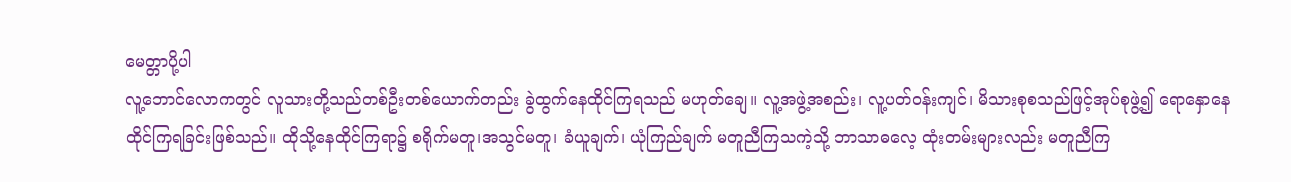မေတ္တာပို့ပါ
လူ့ဘောင်လောကတွင် လူသားတို့သည်တစ်ဦးတစ်ယောက်တည်း ခွဲထွက်နေထိုင်ကြရသည် မဟုတ်ချေ။ လူ့အဖွဲ့အစည်း၊ လူ့ပတ်ဝန်းကျင်၊ မိသားစုစသည်ဖြင့်အုပ်စုဖွဲ့၍ ရောနှောနေထိုင်ကြရခြင်းဖြစ်သည်။ ထိုသို့နေထိုင်ကြရာ၌ စရိုက်မတူ၊အသွင်မတူ၊ ခံယူချက်၊ ယုံကြည်ချက် မတူညီကြသကဲ့သို့ ဘာသာဓလေ့ ထုံးတမ်းများလည်း မတူညီကြ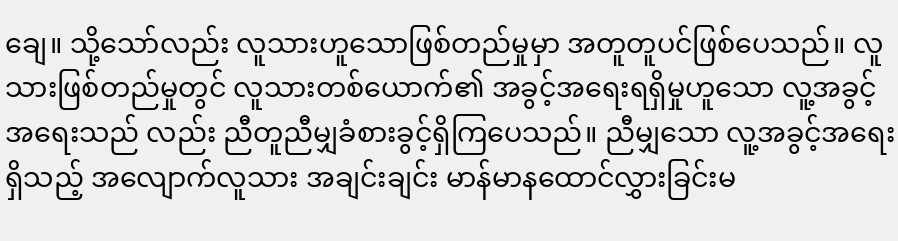ချေ။ သို့သော်လည်း လူသားဟူသောဖြစ်တည်မှုမှာ အတူတူပင်ဖြစ်ပေသည်။ လူသားဖြစ်တည်မှုတွင် လူသားတစ်ယောက်၏ အခွင့်အရေးရရှိမှုဟူသော လူ့အခွင့်အရေးသည် လည်း ညီတူညီမျှခံစားခွင့်ရှိကြပေသည်။ ညီမျှသော လူ့အခွင့်အရေးရှိသည့် အလျောက်လူသား အချင်းချင်း မာန်မာနထောင်လွှားခြင်းမ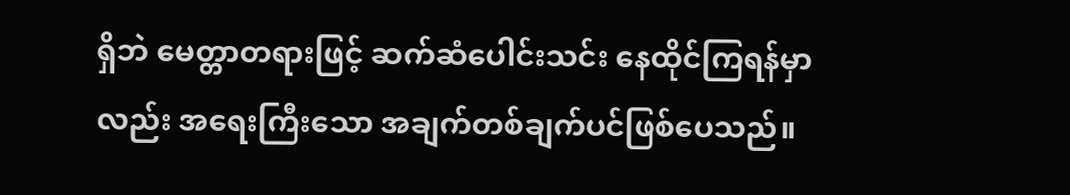ရှိဘဲ မေတ္တာတရားဖြင့် ဆက်ဆံပေါင်းသင်း နေထိုင်ကြရန်မှာလည်း အရေးကြီးသော အချက်တစ်ချက်ပင်ဖြစ်ပေသည်။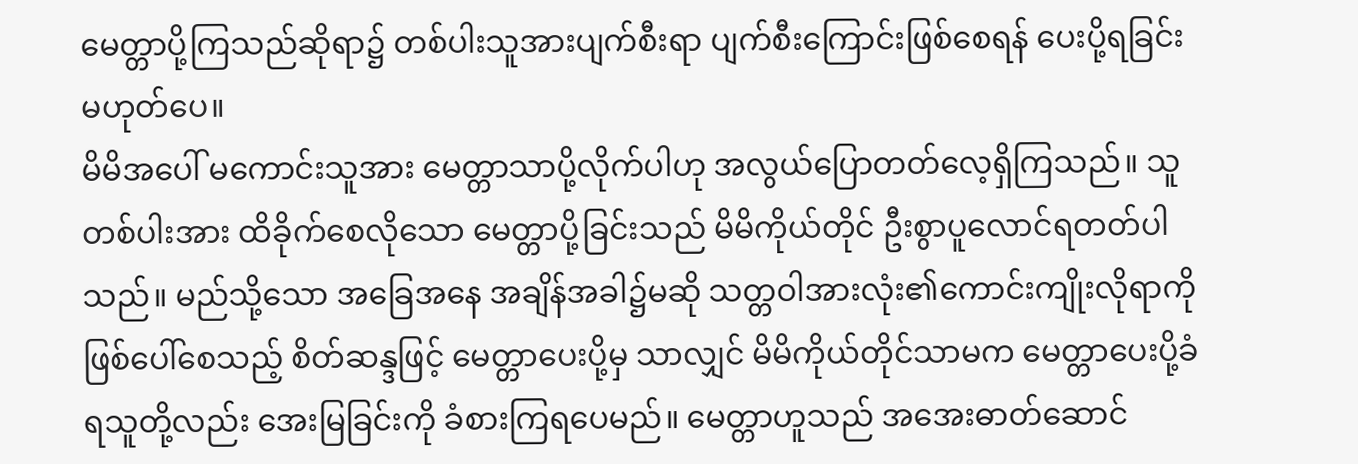မေတ္တာပို့ကြသည်ဆိုရာ၌ တစ်ပါးသူအားပျက်စီးရာ ပျက်စီးကြောင်းဖြစ်စေရန် ပေးပို့ရခြင်းမဟုတ်ပေ။
မိမိအပေါ် မကောင်းသူအား မေတ္တာသာပို့လိုက်ပါဟု အလွယ်ပြောတတ်လေ့ရှိကြသည်။ သူတစ်ပါးအား ထိခိုက်စေလိုသော မေတ္တာပို့ခြင်းသည် မိမိကိုယ်တိုင် ဦးစွာပူလောင်ရတတ်ပါသည်။ မည်သို့သော အခြေအနေ အချိန်အခါ၌မဆို သတ္တဝါအားလုံး၏ကောင်းကျိုးလိုရာကိုဖြစ်ပေါ်စေသည့် စိတ်ဆန္ဒဖြင့် မေတ္တာပေးပို့မှ သာလျှင် မိမိကိုယ်တိုင်သာမက မေတ္တာပေးပို့ခံရသူတို့လည်း အေးမြခြင်းကို ခံစားကြရပေမည်။ မေတ္တာဟူသည် အအေးဓာတ်ဆောင်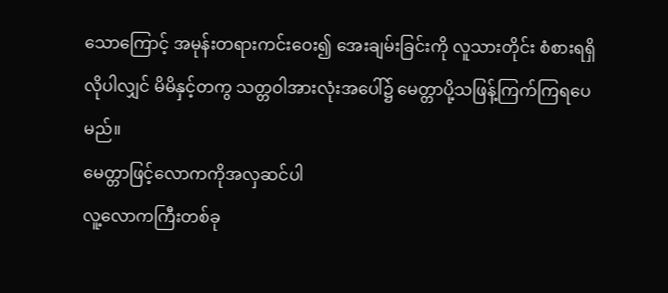သောကြောင့် အမုန်းတရားကင်းဝေး၍ အေးချမ်းခြင်းကို လူသားတိုင်း စံစားရရှိလိုပါလျှင် မိမိနှင့်တကွ သတ္တဝါအားလုံးအပေါ်၌ မေတ္တာပို့သဖြန့်ကြက်ကြရပေမည်။
မေတ္တာဖြင့်လောကကိုအလှဆင်ပါ
လူ့လောကကြီးတစ်ခု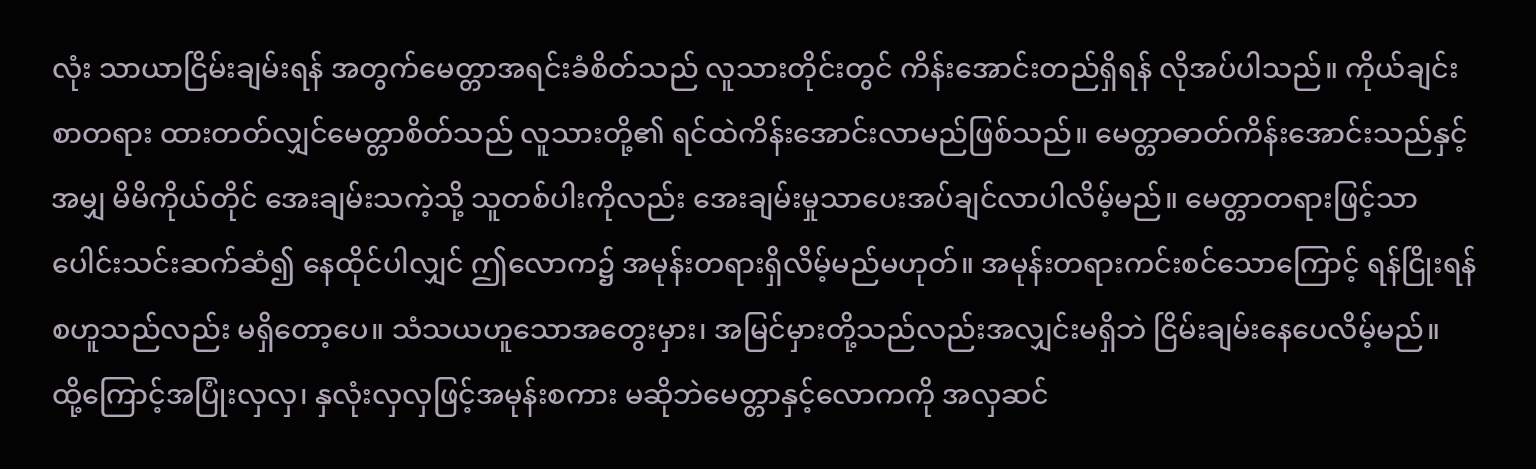လုံး သာယာငြိမ်းချမ်းရန် အတွက်မေတ္တာအရင်းခံစိတ်သည် လူသားတိုင်းတွင် ကိန်းအောင်းတည်ရှိရန် လိုအပ်ပါသည်။ ကိုယ်ချင်းစာတရား ထားတတ်လျှင်မေတ္တာစိတ်သည် လူသားတို့၏ ရင်ထဲကိန်းအောင်းလာမည်ဖြစ်သည်။ မေတ္တာဓာတ်ကိန်းအောင်းသည်နှင့်အမျှ မိမိကိုယ်တိုင် အေးချမ်းသကဲ့သို့ သူတစ်ပါးကိုလည်း အေးချမ်းမှုသာပေးအပ်ချင်လာပါလိမ့်မည်။ မေတ္တာတရားဖြင့်သာ ပေါင်းသင်းဆက်ဆံ၍ နေထိုင်ပါလျှင် ဤလောက၌ အမုန်းတရားရှိလိမ့်မည်မဟုတ်။ အမုန်းတရားကင်းစင်သောကြောင့် ရန်ငြိုးရန်စဟူသည်လည်း မရှိတော့ပေ။ သံသယဟူသောအတွေးမှား၊ အမြင်မှားတို့သည်လည်းအလျှင်းမရှိဘဲ ငြိမ်းချမ်းနေပေလိမ့်မည်။
ထို့ကြောင့်အပြုံးလှလှ၊ နှလုံးလှလှဖြင့်အမုန်းစကား မဆိုဘဲမေတ္တာနှင့်လောကကို အလှဆင်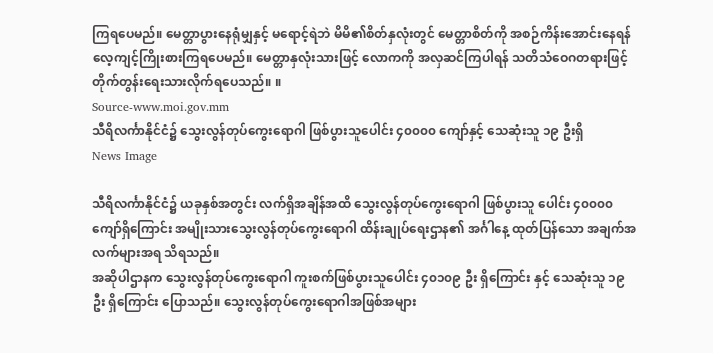ကြရပေမည်။ မေတ္တာပွားနေရုံမျှနှင့် မရောင့်ရဲဘဲ မိမိ၏စိတ်နှလုံးတွင် မေတ္တာစိတ်ကို အစဉ်ကိန်းအောင်းနေရန် လေ့ကျင့်ကြိုးစားကြရပေမည်။ မေတ္တာနှလုံးသားဖြင့် လောကကို အလှဆင်ကြပါရန် သတိသံဝေဂတရားဖြင့် တိုက်တွန်းရေးသားလိုက်ရပေသည်။ ။
Source-www.moi.gov.mm
သီရိလင်္ကာနိုင်ငံ၌ သွေးလွန်တုပ်ကွေးရောဂါ ဖြစ်ပွားသူပေါင်း ၄၀၀၀၀ ကျော်နှင့် သေဆုံးသူ ၁၉ ဦးရှိ
News Image

သီရိလင်္ကာနိုင်ငံ၌ ယခုနှစ်အတွင်း လက်ရှိအချိန်အထိ သွေးလွန်တုပ်ကွေးရောဂါ ဖြစ်ပွားသူ ပေါင်း ၄၀၀၀၀ ကျော်ရှိကြောင်း အမျိုးသားသွေးလွန်တုပ်ကွေးရောဂါ ထိန်းချုပ်ရေးဌာန၏ အင်္ဂါနေ့ ထုတ်ပြန်သော အချက်အလက်များအရ သိရသည်။
အဆိုပါဌာနက သွေးလွန်တုပ်ကွေးရောဂါ ကူးစက်ဖြစ်ပွားသူပေါင်း ၄၀၁၀၉ ဦး ရှိကြောင်း နှင့် သေဆုံးသူ ၁၉ ဦး ရှိကြောင်း ပြောသည်။ သွေးလွန်တုပ်ကွေးရောဂါအဖြစ်အများ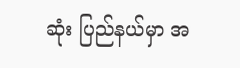ဆုံး ပြည်နယ်မှာ အ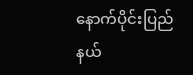နောက်ပိုင်းပြည်နယ်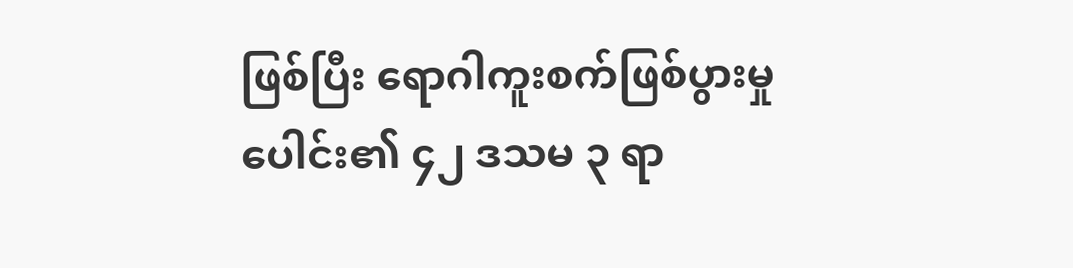ဖြစ်ပြီး ရောဂါကူးစက်ဖြစ်ပွားမှုပေါင်း၏ ၄၂ ဒသမ ၃ ရာ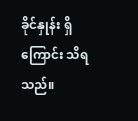ခိုင်နှုန်း ရှိကြောင်း သိရသည်။